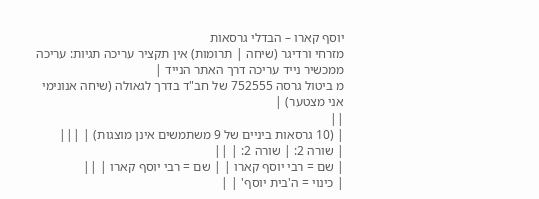יוסף קארו – הבדלי גרסאות
מזרחי ורדיגר (שיחה | תרומות) אין תקציר עריכה תגיות: עריכה ממכשיר נייד עריכה דרך האתר הנייד |
מ ביטול גרסה 752555 של חב"ד בדרך לגאולה (שיחה אנונימי אני מצטער) |
||
| (10 גרסאות ביניים של 9 משתמשים אינן מוצגות) | |||
| שורה 2: | שורה 2: | ||
| שם = רבי יוסף קארו | | שם = רבי יוסף קארו | ||
| כינוי = ה'בית יוסף' | |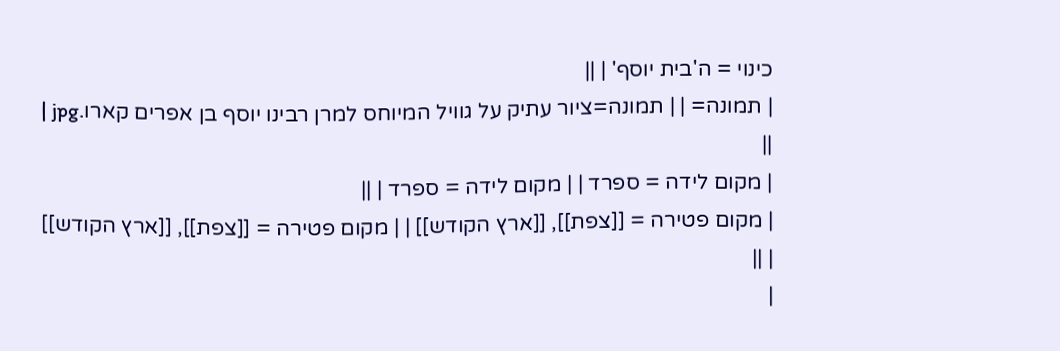כינוי = ה'בית יוסף' | ||
| תמונה= | | תמונה=ציור עתיק על גוויל המיוחס למרן רבינו יוסף בן אפרים קארו.jpg | ||
| מקום לידה = ספרד | | מקום לידה = ספרד | ||
| מקום פטירה = [[צפת]], [[ארץ הקודש]] | | מקום פטירה = [[צפת]], [[ארץ הקודש]] | ||
|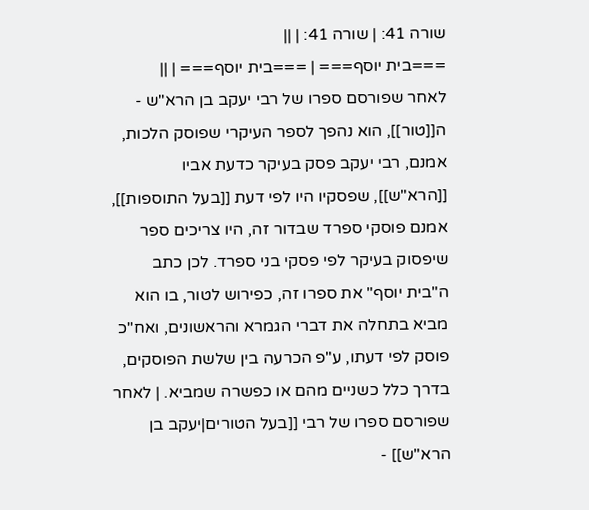שורה 41: | שורה 41: | ||
===בית יוסף=== | ===בית יוסף=== | ||
לאחר שפורסם ספרו של רבי יעקב בן הרא"ש - ה[[טור]], הוא נהפך לספר העיקרי שפוסק הלכות, אמנם, רבי יעקב פסק בעיקר כדעת אביו [[הרא"ש]], שפסקיו היו לפי דעת [[בעל התוספות]], אמנם פוסקי ספרד שבדור זה, היו צריכים ספר שיפסוק בעיקר לפי פסקי בני ספרד. לכן כתב ה"בית יוסף" את ספרו זה, כפירוש לטור, בו הוא מביא בתחלה את דברי הגמרא והראשונים, ואח"כ פוסק לפי דעתו, ע"פ הכרעה בין שלשת הפוסקים, בדרך כלל כשניים מהם או כפשרה שמביא. | לאחר שפורסם ספרו של רבי [[בעל הטורים|יעקב בן הרא"ש]] -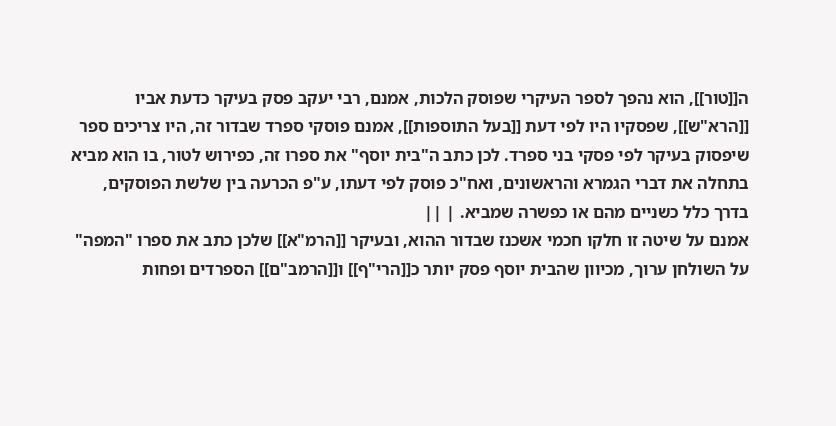ה[[טור]], הוא נהפך לספר העיקרי שפוסק הלכות, אמנם, רבי יעקב פסק בעיקר כדעת אביו [[הרא"ש]], שפסקיו היו לפי דעת [[בעל התוספות]], אמנם פוסקי ספרד שבדור זה, היו צריכים ספר שיפסוק בעיקר לפי פסקי בני ספרד. לכן כתב ה"בית יוסף" את ספרו זה, כפירוש לטור, בו הוא מביא בתחלה את דברי הגמרא והראשונים, ואח"כ פוסק לפי דעתו, ע"פ הכרעה בין שלשת הפוסקים, בדרך כלל כשניים מהם או כפשרה שמביא. | ||
אמנם על שיטה זו חלקו חכמי אשכנז שבדור ההוא, ובעיקר [[הרמ"א]] שלכן כתב את ספרו "המפה" על השולחן ערוך, מכיוון שהבית יוסף פסק יותר כ[[הרי"ף]] ו[[הרמב"ם]] הספרדים ופחות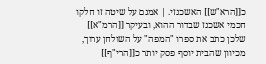כ[[הרא"ש]] האשכנזי. | אמנם על שיטה זו חלקו חכמי אשכנז שבדור ההוא, ובעיקר [[הרמ"א]] שלכן כתב את ספרו "המפה" על השולחן ערוך, מכיוון שהבית יוסף פסק יותר כ[[הרי"ף]]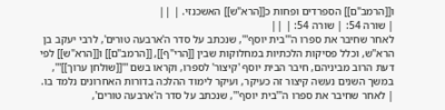ו[[הרמב"ם]] הספרדים ופחות כ[[הרא"ש]] האשכנזי. | ||
| שורה 54: | שורה 54: | ||
לאחר שחיבר את ספרו ה'''בית יוסף''', שנכתב על סדר ה'ארבעה טורים', לרבי יעקב בן הרא"ש, וכלל פסיקות הלכתיות במחלוקות שבין [[הרי"ף]], [[הרמב"ם]] ו[[הרא"ש]] לפי דעת הרוב מביניהם, חיבר הבית יוסף 'קיצור' לספרו, וקראו בשם '''[[שולחן ערוך]]''', במשך השנים נעשה קיצור זה כעיקר, ועיקר לימוד ההלכה בדורות האחרונים נלמד בו. | לאחר שחיבר את ספרו ה'''בית יוסף''', שנכתב על סדר ה'ארבעה טורים',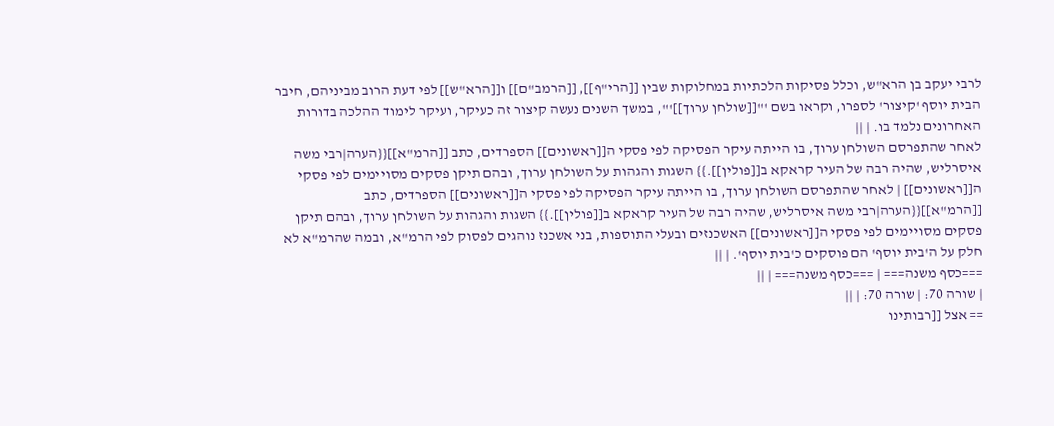לרבי יעקב בן הרא"ש, וכלל פסיקות הלכתיות במחלוקות שבין [[הרי"ף]], [[הרמב"ם]] ו[[הרא"ש]] לפי דעת הרוב מביניהם, חיבר הבית יוסף 'קיצור' לספרו, וקראו בשם '''[[שולחן ערוך]]''', במשך השנים נעשה קיצור זה כעיקר, ועיקר לימוד ההלכה בדורות האחרונים נלמד בו. | ||
לאחר שהתפרסם השולחן ערוך, בו הייתה עיקר הפסיקה לפי פסקי ה[[ראשונים]] הספרדים, כתב [[הרמ"א]]{{הערה|רבי משה איסרליש, שהיה רבה של העיר קראקא ב[[פולין]].}} השגות והגהות על השולחן ערוך, ובהם תיקן פסקים מסויימים לפי פסקי ה[[ראשונים]] | לאחר שהתפרסם השולחן ערוך, בו הייתה עיקר הפסיקה לפי פסקי ה[[ראשונים]] הספרדים, כתב [[הרמ"א]]{{הערה|רבי משה איסרליש, שהיה רבה של העיר קראקא ב[[פולין]].}} השגות והגהות על השולחן ערוך, ובהם תיקן פסקים מסויימים לפי פסקי ה[[ראשונים]] האשכנזים ובעלי התוספות, בני אשכנז נוהגים לפסוק לפי הרמ"א, ובמה שהרמ"א לא חלק על ה'בית יוסף' הם פוסקים כ'בית יוסף'. | ||
===כסף משנה=== | ===כסף משנה=== | ||
| שורה 70: | שורה 70: | ||
== אצל [[רבותינו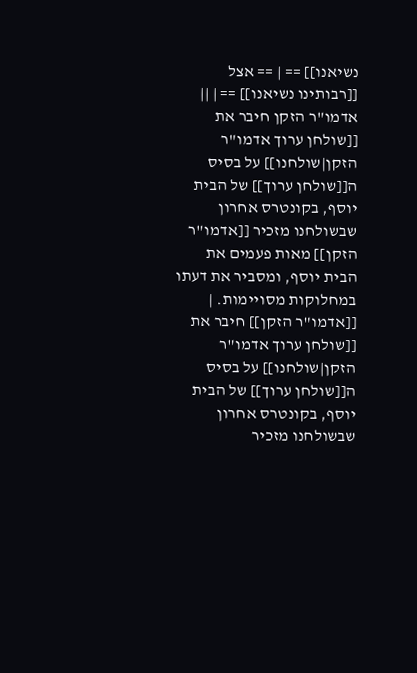נשיאנו]] == | == אצל [[רבותינו נשיאנו]] == | ||
אדמו"ר הזקן חיבר את [[שולחן ערוך אדמו"ר הזקן|שולחנו]] על בסיס ה[[שולחן ערוך]] של הבית יוסף, בקונטרס אחרון שבשולחנו מזכיר [[אדמו"ר הזקן]] מאות פעמים את הבית יוסף, ומסביר את דעתו במחלוקות מסויימות. | [[אדמו"ר הזקן]] חיבר את [[שולחן ערוך אדמו"ר הזקן|שולחנו]] על בסיס ה[[שולחן ערוך]] של הבית יוסף, בקונטרס אחרון שבשולחנו מזכיר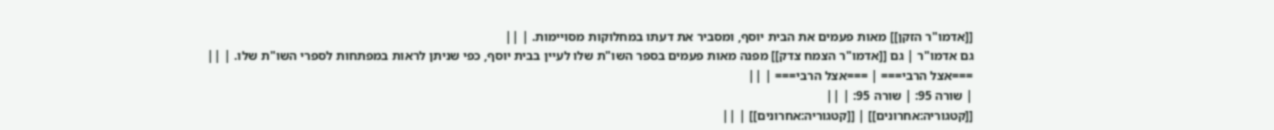[[אדמו"ר הזקן]] מאות פעמים את הבית יוסף, ומסביר את דעתו במחלוקות מסויימות. | ||
גם אדמו"ר | גם [[אדמו"ר הצמח צדק]] מפנה מאות פעמים בספר השו"ת שלו לעיין בבית יוסף, כפי שניתן לראות במפתחות לספרי השו"ת שלו. | ||
===אצל הרבי=== | ===אצל הרבי=== | ||
| שורה 95: | שורה 95: | ||
[[קטגוריה:אחרונים]] | [[קטגוריה:אחרונים]] | ||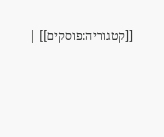[[קטגוריה:פוסקים]] |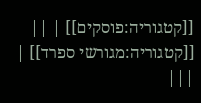[[קטגוריה:פוסקים]] | ||
[[קטגוריה:מגורשי ספרד]] | |||